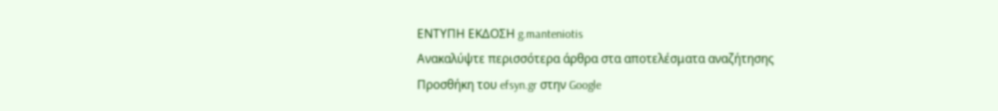ΕΝΤΥΠΗ ΕΚΔΟΣΗ g.manteniotis
Ανακαλύψτε περισσότερα άρθρα στα αποτελέσματα αναζήτησης
Προσθήκη του efsyn.gr στην Google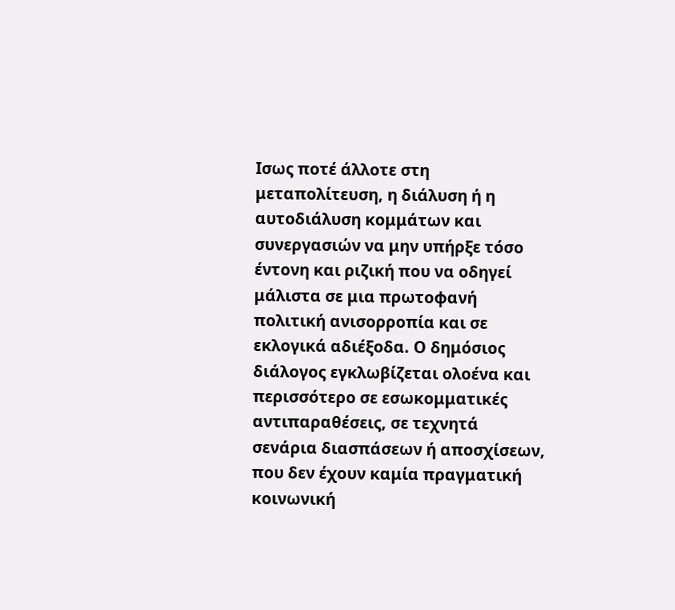Ισως ποτέ άλλοτε στη μεταπολίτευση, η διάλυση ή η αυτοδιάλυση κομμάτων και συνεργασιών να μην υπήρξε τόσο έντονη και ριζική που να οδηγεί μάλιστα σε μια πρωτοφανή πολιτική ανισορροπία και σε εκλογικά αδιέξοδα. Ο δημόσιος διάλογος εγκλωβίζεται ολοένα και περισσότερο σε εσωκομματικές αντιπαραθέσεις, σε τεχνητά σενάρια διασπάσεων ή αποσχίσεων, που δεν έχουν καμία πραγματική κοινωνική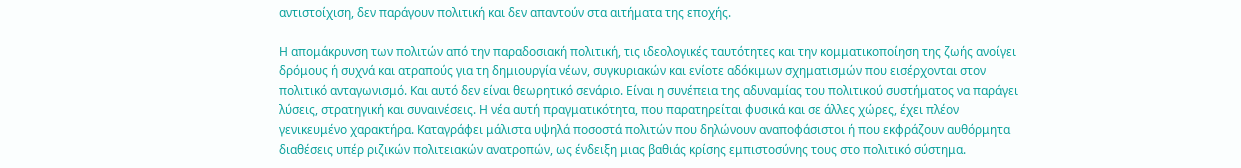αντιστοίχιση, δεν παράγουν πολιτική και δεν απαντούν στα αιτήματα της εποχής.

Η απομάκρυνση των πολιτών από την παραδοσιακή πολιτική, τις ιδεολογικές ταυτότητες και την κομματικοποίηση της ζωής ανοίγει δρόμους ή συχνά και ατραπούς για τη δημιουργία νέων, συγκυριακών και ενίοτε αδόκιμων σχηματισμών που εισέρχονται στον πολιτικό ανταγωνισμό. Και αυτό δεν είναι θεωρητικό σενάριο. Είναι η συνέπεια της αδυναμίας του πολιτικού συστήματος να παράγει λύσεις, στρατηγική και συναινέσεις. Η νέα αυτή πραγματικότητα, που παρατηρείται φυσικά και σε άλλες χώρες, έχει πλέον γενικευμένο χαρακτήρα. Καταγράφει μάλιστα υψηλά ποσοστά πολιτών που δηλώνουν αναποφάσιστοι ή που εκφράζουν αυθόρμητα διαθέσεις υπέρ ριζικών πολιτειακών ανατροπών, ως ένδειξη μιας βαθιάς κρίσης εμπιστοσύνης τους στο πολιτικό σύστημα.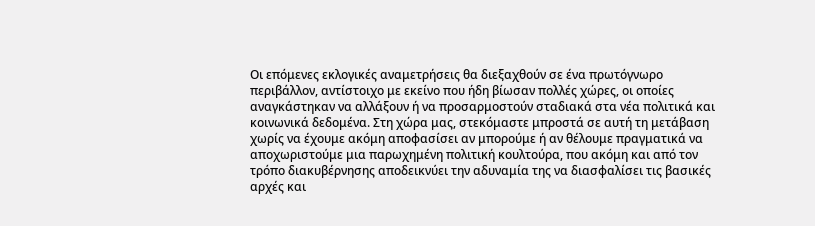Οι επόμενες εκλογικές αναμετρήσεις θα διεξαχθούν σε ένα πρωτόγνωρο περιβάλλον, αντίστοιχο με εκείνο που ήδη βίωσαν πολλές χώρες, οι οποίες αναγκάστηκαν να αλλάξουν ή να προσαρμοστούν σταδιακά στα νέα πολιτικά και κοινωνικά δεδομένα. Στη χώρα μας, στεκόμαστε μπροστά σε αυτή τη μετάβαση χωρίς να έχουμε ακόμη αποφασίσει αν μπορούμε ή αν θέλουμε πραγματικά να αποχωριστούμε μια παρωχημένη πολιτική κουλτούρα, που ακόμη και από τον τρόπο διακυβέρνησης αποδεικνύει την αδυναμία της να διασφαλίσει τις βασικές αρχές και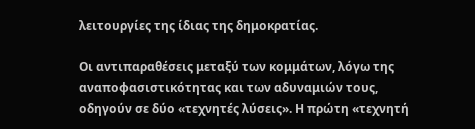λειτουργίες της ίδιας της δημοκρατίας.

Οι αντιπαραθέσεις μεταξύ των κομμάτων, λόγω της αναποφασιστικότητας και των αδυναμιών τους, οδηγούν σε δύο «τεχνητές λύσεις». Η πρώτη «τεχνητή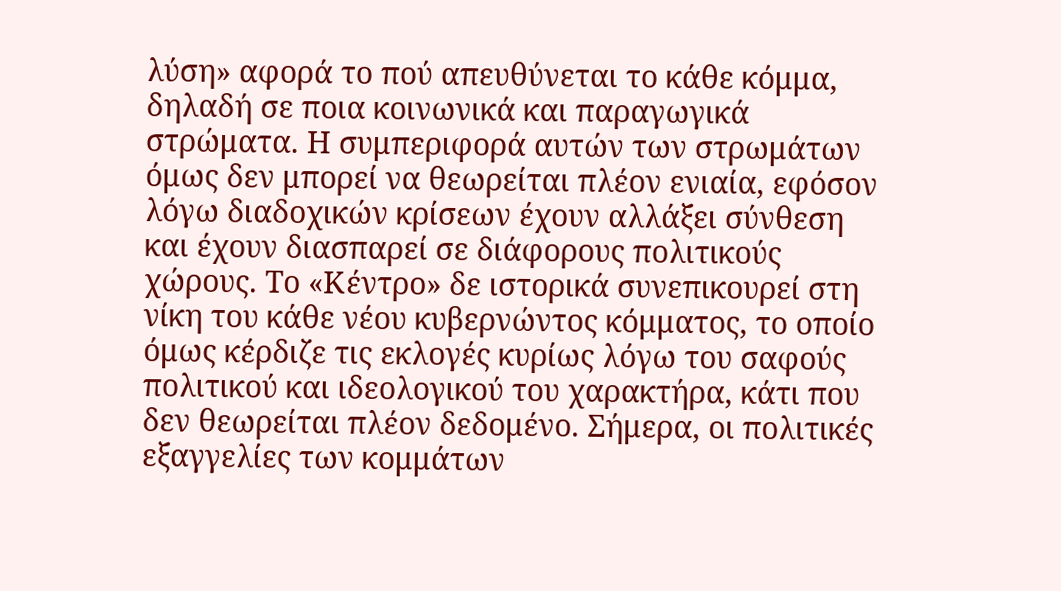λύση» αφορά το πού απευθύνεται το κάθε κόμμα, δηλαδή σε ποια κοινωνικά και παραγωγικά στρώματα. Η συμπεριφορά αυτών των στρωμάτων όμως δεν μπορεί να θεωρείται πλέον ενιαία, εφόσον λόγω διαδοχικών κρίσεων έχουν αλλάξει σύνθεση και έχουν διασπαρεί σε διάφορους πολιτικούς χώρους. Το «Κέντρο» δε ιστορικά συνεπικουρεί στη νίκη του κάθε νέου κυβερνώντος κόμματος, το οποίο όμως κέρδιζε τις εκλογές κυρίως λόγω του σαφούς πολιτικού και ιδεολογικού του χαρακτήρα, κάτι που δεν θεωρείται πλέον δεδομένο. Σήμερα, οι πολιτικές εξαγγελίες των κομμάτων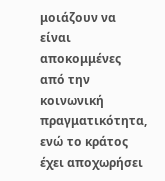μοιάζουν να είναι αποκομμένες από την κοινωνική πραγματικότητα, ενώ το κράτος έχει αποχωρήσει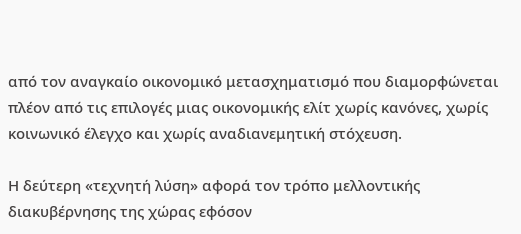από τον αναγκαίο οικονομικό μετασχηματισμό που διαμορφώνεται πλέον από τις επιλογές μιας οικονομικής ελίτ χωρίς κανόνες, χωρίς κοινωνικό έλεγχο και χωρίς αναδιανεμητική στόχευση.

Η δεύτερη «τεχνητή λύση» αφορά τον τρόπο μελλοντικής διακυβέρνησης της χώρας εφόσον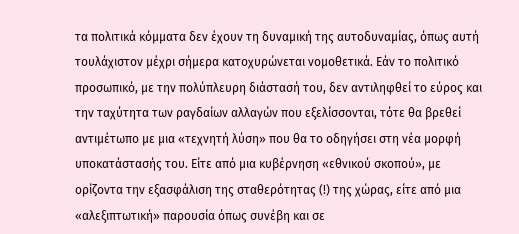τα πολιτικά κόμματα δεν έχουν τη δυναμική της αυτοδυναμίας, όπως αυτή τουλάχιστον μέχρι σήμερα κατοχυρώνεται νομοθετικά. Εάν το πολιτικό προσωπικό, με την πολύπλευρη διάστασή του, δεν αντιληφθεί το εύρος και την ταχύτητα των ραγδαίων αλλαγών που εξελίσσονται, τότε θα βρεθεί αντιμέτωπο με μια «τεχνητή λύση» που θα το οδηγήσει στη νέα μορφή υποκατάστασής του. Είτε από μια κυβέρνηση «εθνικού σκοπού», με ορίζοντα την εξασφάλιση της σταθερότητας (!) της χώρας, είτε από μια «αλεξιπτωτική» παρουσία όπως συνέβη και σε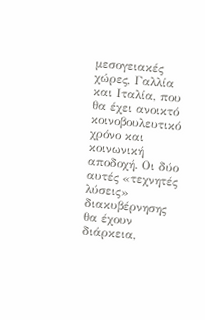μεσογειακές χώρες, Γαλλία και Ιταλία, που θα έχει ανοικτό κοινοβουλευτικό χρόνο και κοινωνική αποδοχή. Οι δύο αυτές «τεχνητές λύσεις» διακυβέρνησης θα έχουν διάρκεια,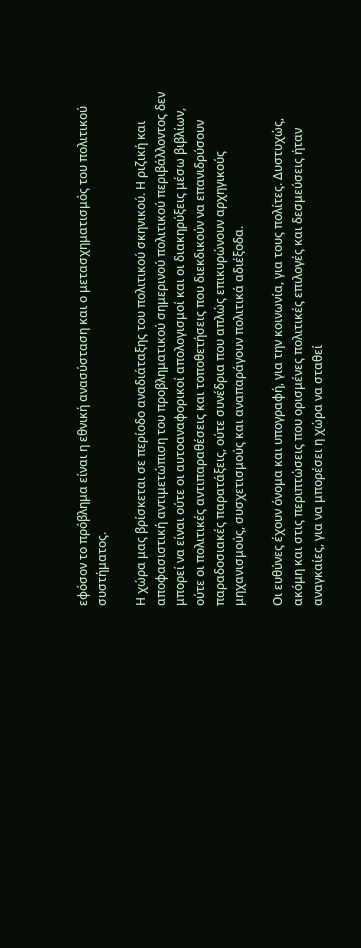εφόσον το πρόβλημα είναι η εθνική ανασύσταση και ο μετασχηματισμός του πολιτικού συστήματος.

Η χώρα μας βρίσκεται σε περίοδο αναδιάταξης του πολιτικού σκηνικού. Η ριζική και αποφασιστική αντιμετώπιση του προβληματικού σημερινού πολιτικού περιβάλλοντος δεν μπορεί να είναι ούτε οι αυτοαναφορικοί απολογισμοί και οι διακηρύξεις μέσω βιβλίων, ούτε οι πολιτικές αντιπαραθέσεις και τοποθετήσεις που διεκδικούν να επανιδρύσουν παραδοσιακές παρατάξεις, ούτε συνέδρια που απλώς επικυρώνουν αρχηγικούς μηχανισμούς, συσχετισμούς και αναπαράγουν πολιτικά αδιέξοδα.

Οι ευθύνες έχουν όνομα και υπογραφή, για την κοινωνία, για τους πολίτες. Δυστυχώς, ακόμη και στις περιπτώσεις που ορισμένες πολιτικές επιλογές και δεσμεύσεις ήταν αναγκαίες, για να μπορέσει η χώρα να σταθεί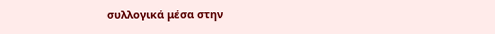συλλογικά μέσα στην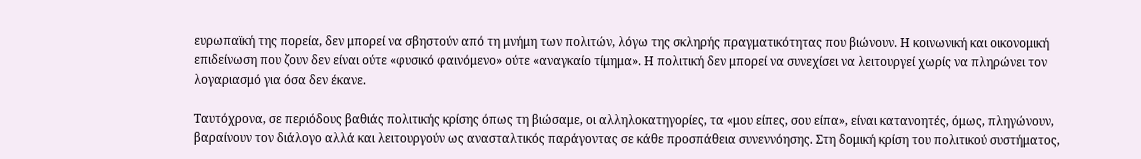ευρωπαϊκή της πορεία, δεν μπορεί να σβηστούν από τη μνήμη των πολιτών, λόγω της σκληρής πραγματικότητας που βιώνουν. Η κοινωνική και οικονομική επιδείνωση που ζουν δεν είναι ούτε «φυσικό φαινόμενο» ούτε «αναγκαίο τίμημα». Η πολιτική δεν μπορεί να συνεχίσει να λειτουργεί χωρίς να πληρώνει τον λογαριασμό για όσα δεν έκανε.

Ταυτόχρονα, σε περιόδους βαθιάς πολιτικής κρίσης όπως τη βιώσαμε, οι αλληλοκατηγορίες, τα «μου είπες, σου είπα», είναι κατανοητές, όμως, πληγώνουν, βαραίνουν τον διάλογο αλλά και λειτουργούν ως ανασταλτικός παράγοντας σε κάθε προσπάθεια συνεννόησης. Στη δομική κρίση του πολιτικού συστήματος,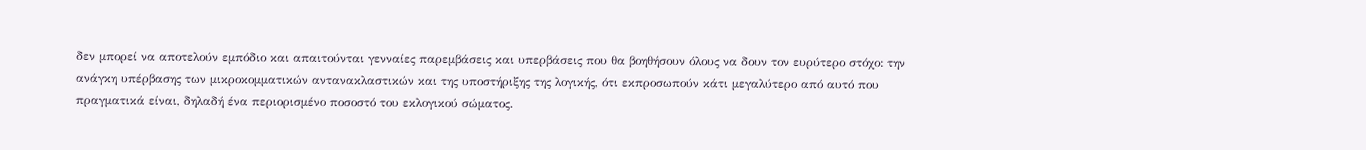δεν μπορεί να αποτελούν εμπόδιο και απαιτούνται γενναίες παρεμβάσεις και υπερβάσεις που θα βοηθήσουν όλους να δουν τον ευρύτερο στόχο: την ανάγκη υπέρβασης των μικροκομματικών αντανακλαστικών και της υποστήριξης της λογικής, ότι εκπροσωπούν κάτι μεγαλύτερο από αυτό που πραγματικά είναι, δηλαδή ένα περιορισμένο ποσοστό του εκλογικού σώματος.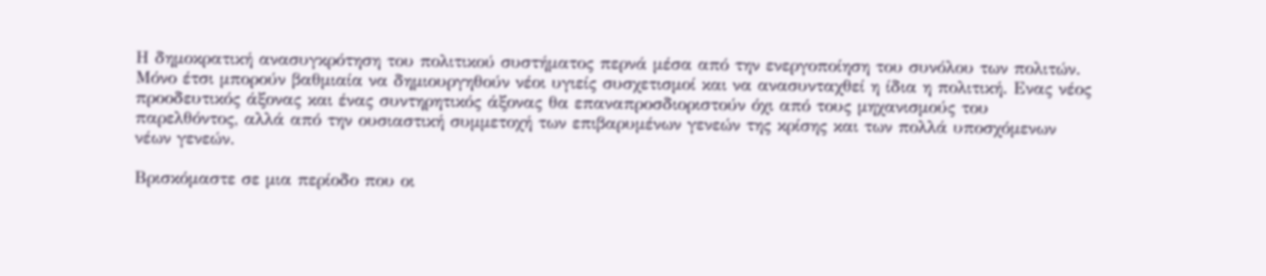Η δημοκρατική ανασυγκρότηση του πολιτικού συστήματος περνά μέσα από την ενεργοποίηση του συνόλου των πολιτών. Μόνο έτσι μπορούν βαθμιαία να δημιουργηθούν νέοι υγιείς συσχετισμοί και να ανασυνταχθεί η ίδια η πολιτική. Ενας νέος προοδευτικός άξονας και ένας συντηρητικός άξονας θα επαναπροσδιοριστούν όχι από τους μηχανισμούς του παρελθόντος, αλλά από την ουσιαστική συμμετοχή των επιβαρυμένων γενεών της κρίσης και των πολλά υποσχόμενων νέων γενεών.

Βρισκόμαστε σε μια περίοδο που οι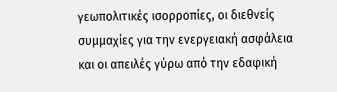γεωπολιτικές ισορροπίες, οι διεθνείς συμμαχίες για την ενεργειακή ασφάλεια και οι απειλές γύρω από την εδαφική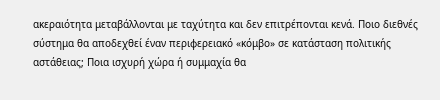ακεραιότητα μεταβάλλονται με ταχύτητα και δεν επιτρέπονται κενά. Ποιο διεθνές σύστημα θα αποδεχθεί έναν περιφερειακό «κόμβο» σε κατάσταση πολιτικής αστάθειας; Ποια ισχυρή χώρα ή συμμαχία θα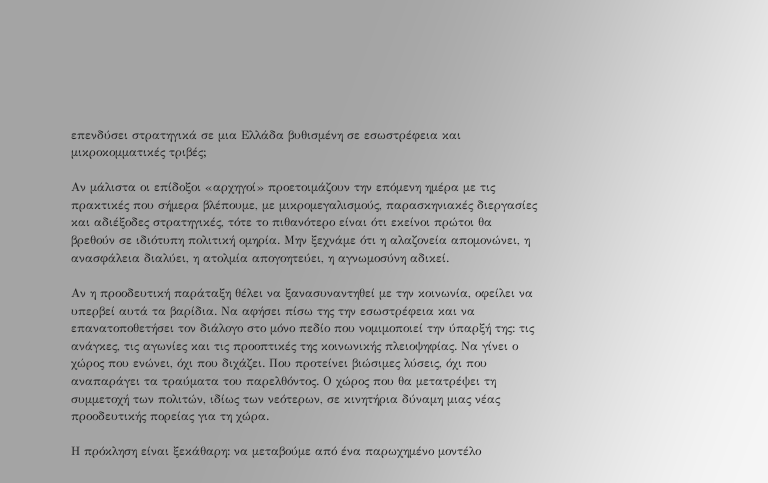επενδύσει στρατηγικά σε μια Ελλάδα βυθισμένη σε εσωστρέφεια και μικροκομματικές τριβές;

Αν μάλιστα οι επίδοξοι «αρχηγοί» προετοιμάζουν την επόμενη ημέρα με τις πρακτικές που σήμερα βλέπουμε, με μικρομεγαλισμούς, παρασκηνιακές διεργασίες και αδιέξοδες στρατηγικές, τότε το πιθανότερο είναι ότι εκείνοι πρώτοι θα βρεθούν σε ιδιότυπη πολιτική ομηρία. Μην ξεχνάμε ότι η αλαζονεία απομονώνει, η ανασφάλεια διαλύει, η ατολμία απογοητεύει, η αγνωμοσύνη αδικεί.

Αν η προοδευτική παράταξη θέλει να ξανασυναντηθεί με την κοινωνία, οφείλει να υπερβεί αυτά τα βαρίδια. Να αφήσει πίσω της την εσωστρέφεια και να επανατοποθετήσει τον διάλογο στο μόνο πεδίο που νομιμοποιεί την ύπαρξή της: τις ανάγκες, τις αγωνίες και τις προοπτικές της κοινωνικής πλειοψηφίας. Να γίνει ο χώρος που ενώνει, όχι που διχάζει. Που προτείνει βιώσιμες λύσεις, όχι που αναπαράγει τα τραύματα του παρελθόντος. Ο χώρος που θα μετατρέψει τη συμμετοχή των πολιτών, ιδίως των νεότερων, σε κινητήρια δύναμη μιας νέας προοδευτικής πορείας για τη χώρα.

Η πρόκληση είναι ξεκάθαρη: να μεταβούμε από ένα παρωχημένο μοντέλο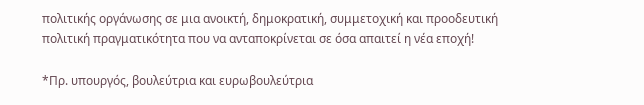πολιτικής οργάνωσης σε μια ανοικτή, δημοκρατική, συμμετοχική και προοδευτική πολιτική πραγματικότητα που να ανταποκρίνεται σε όσα απαιτεί η νέα εποχή!

*Πρ. υπουργός, βουλεύτρια και ευρωβουλεύτρια